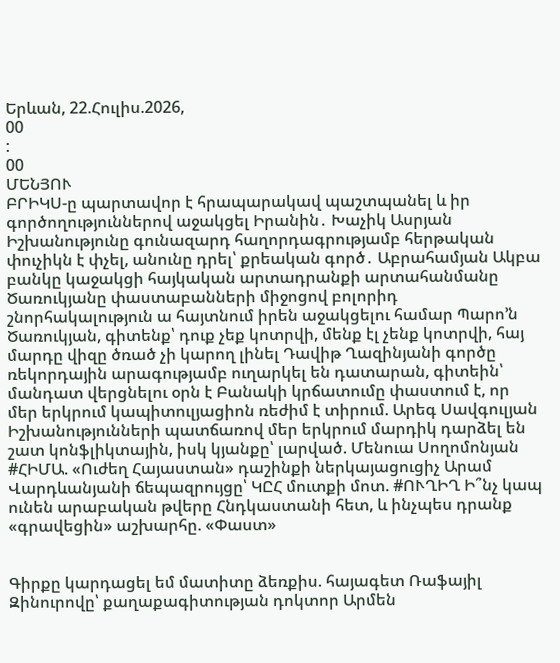Երևան, 22.Հուլիս.2026,
00
:
00
ՄԵՆՅՈՒ
ԲՐԻԿՍ-ը պարտավոր է հրապարակավ պաշտպանել և իր գործողություններով աջակցել Իրանին․ Խաչիկ Ասրյան Իշխանությունը գունազարդ հաղորդագրությամբ հերթական փուչիկն է փչել, անունը դրել՝ քրեական գործ․ Աբրահամյան Ակբա բանկը կաջակցի հայկական արտադրանքի արտահանմանը Ծառուկյանը փաստաբանների միջոցով բոլորիդ շնորհակալություն ա հայտնում իրեն աջակցելու համար Պարո’ն Ծառուկյան, գիտենք՝ դուք չեք կոտրվի, մենք էլ չենք կոտրվի, հայ մարդը վիզը ծռած չի կարող լինել Դավիթ Ղազինյանի գործը ռեկորդային արագությամբ ուղարկել են դատարան, գիտեին՝ մանդատ վերցնելու օրն է Բանակի կրճատումը փաստում է, որ մեր երկրում կապիտուլյացիոն ռեժիմ է տիրում. Արեգ Սավգուլյան Իշխանությունների պատճառով մեր երկրում մարդիկ դարձել են շատ կոնֆլիկտային, իսկ կյանքը՝ լարված. Մենուա Սողոմոնյան #ՀԻՄԱ. «Ուժեղ Հայաստան» դաշինքի ներկայացուցիչ Արամ Վարդևանյանի ճեպազրույցը՝ ԿԸՀ մուտքի մոտ. #ՈՒՂԻՂ Ի՞նչ կապ ունեն արաբական թվերը Հնդկաստանի հետ, և ինչպես դրանք «գրավեցին» աշխարհը. «Փաստ»


Գիրքը կարդացել եմ մատիտը ձեռքիս. հայագետ Ռաֆայիլ Զինուրովը՝ քաղաքագիտության դոկտոր Արմեն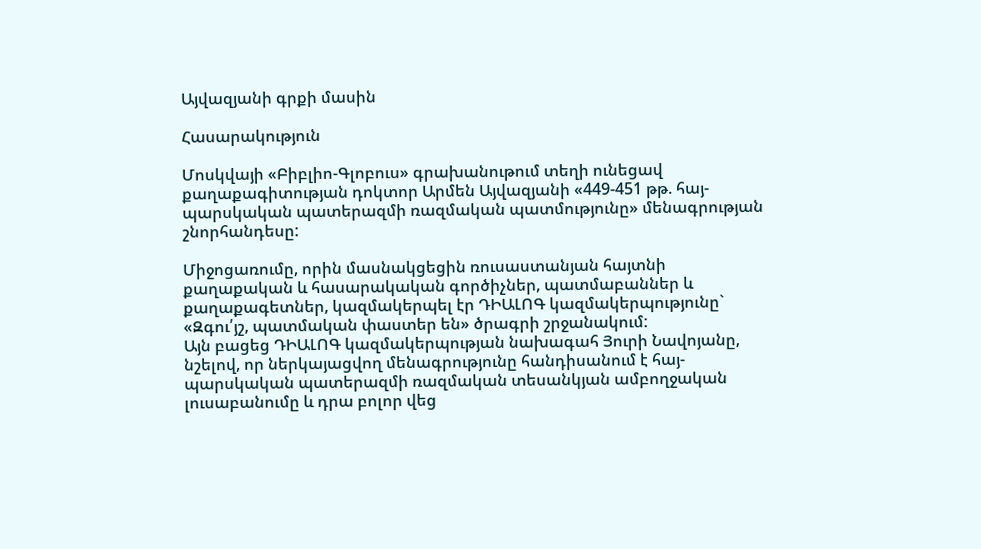Այվազյանի գրքի մասին

Հասարակություն

Մոսկվայի «Բիբլիո-Գլոբուս» գրախանութում տեղի ունեցավ քաղաքագիտության դոկտոր Արմեն Այվազյանի «449-451 թթ. հայ-պարսկական պատերազմի ռազմական պատմությունը» մենագրության շնորհանդեսը:

Միջոցառումը, որին մասնակցեցին ռուսաստանյան հայտնի քաղաքական և հասարակական գործիչներ, պատմաբաններ և քաղաքագետներ, կազմակերպել էր ԴԻԱԼՈԳ կազմակերպությունը` «Զգու՛յշ, պատմական փաստեր են» ծրագրի շրջանակում:
Այն բացեց ԴԻԱԼՈԳ կազմակերպության նախագահ Յուրի Նավոյանը, նշելով, որ ներկայացվող մենագրությունը հանդիսանում է հայ-պարսկական պատերազմի ռազմական տեսանկյան ամբողջական լուսաբանումը և դրա բոլոր վեց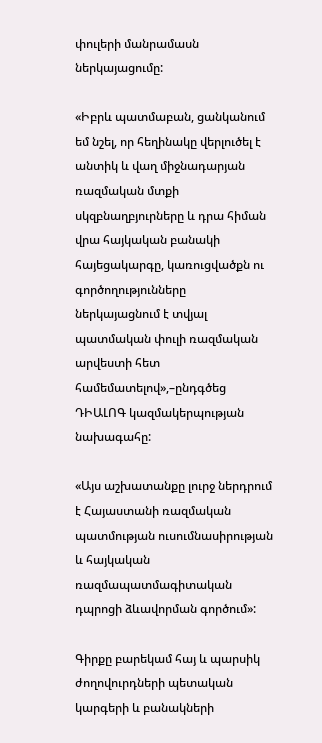փուլերի մանրամասն ներկայացումը:

«Իբրև պատմաբան, ցանկանում եմ նշել, որ հեղինակը վերլուծել է անտիկ և վաղ միջնադարյան ռազմական մտքի սկզբնաղբյուրները և դրա հիման վրա հայկական բանակի հայեցակարգը, կառուցվածքն ու գործողությունները ներկայացնում է տվյալ պատմական փուլի ռազմական արվեստի հետ համեմատելով»,–ընդգծեց ԴԻԱԼՈԳ կազմակերպության նախագահը:

«Այս աշխատանքը լուրջ ներդրում է Հայաստանի ռազմական պատմության ուսումնասիրության և հայկական ռազմապատմագիտական դպրոցի ձևավորման գործում»:

Գիրքը բարեկամ հայ և պարսիկ ժողովուրդների պետական կարգերի և բանակների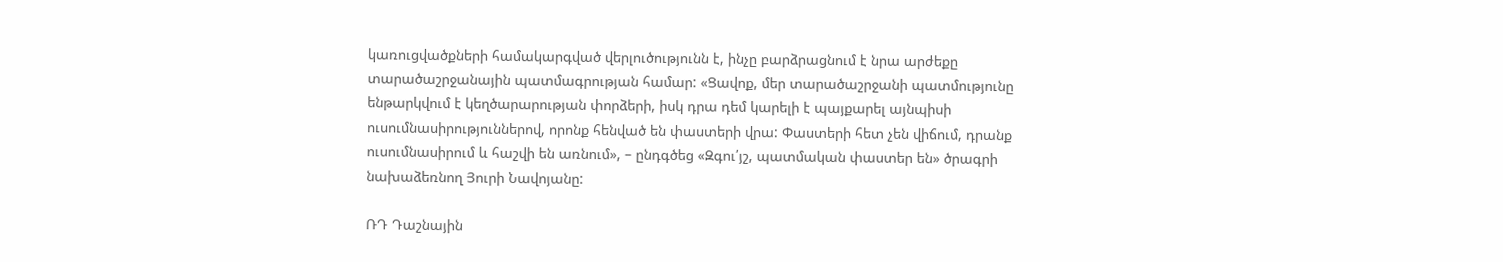կառուցվածքների համակարգված վերլուծությունն է, ինչը բարձրացնում է նրա արժեքը տարածաշրջանային պատմագրության համար: «Ցավոք, մեր տարածաշրջանի պատմությունը ենթարկվում է կեղծարարության փորձերի, իսկ դրա դեմ կարելի է պայքարել այնպիսի ուսումնասիրություններով, որոնք հենված են փաստերի վրա: Փաստերի հետ չեն վիճում, դրանք ուսումնասիրում և հաշվի են առնում», – ընդգծեց «Զգու՛յշ, պատմական փաստեր են» ծրագրի նախաձեռնող Յուրի Նավոյանը:

ՌԴ Դաշնային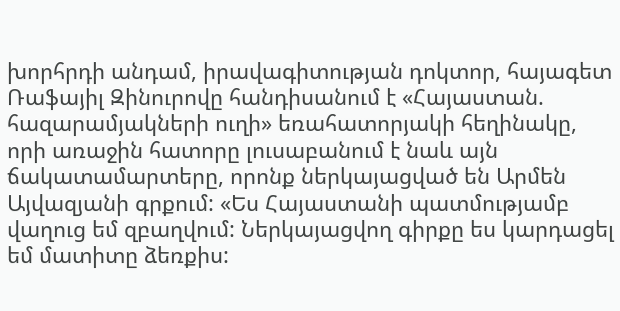խորհրդի անդամ, իրավագիտության դոկտոր, հայագետ Ռաֆայիլ Զինուրովը հանդիսանում է «Հայաստան. հազարամյակների ուղի» եռահատորյակի հեղինակը, որի առաջին հատորը լուսաբանում է նաև այն ճակատամարտերը, որոնք ներկայացված են Արմեն Այվազյանի գրքում: «Ես Հայաստանի պատմությամբ վաղուց եմ զբաղվում: Ներկայացվող գիրքը ես կարդացել եմ մատիտը ձեռքիս: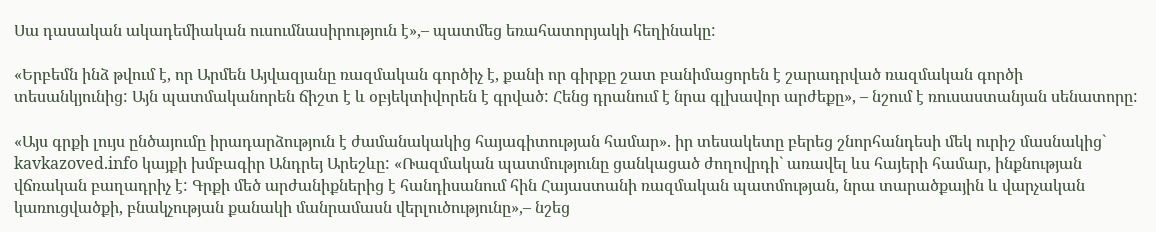Սա դասական ակադեմիական ուսումնասիրություն է»,– պատմեց եռահատորյակի հեղինակը:

«Երբեմն ինձ թվում է, որ Արմեն Այվազյանը ռազմական գործիչ է, քանի որ գիրքը շատ բանիմացորեն է շարադրված ռազմական գործի տեսանկյունից: Այն պատմականորեն ճիշտ է և օբյեկտիվորեն է գրված: Հենց դրանում է նրա գլխավոր արժեքը», – նշում է ռուսաստանյան սենատորը:

«Այս գրքի լույս ընծայումը իրադարձություն է ժամանակակից հայագիտության համար». իր տեսակետը բերեց շնորհանդեսի մեկ ուրիշ մասնակից` kavkazoved.info կայքի խմբագիր Անդրեյ Արեշևը: «Ռազմական պատմությունը ցանկացած ժողովրդի` առավել ևս հայերի համար, ինքնության վճռական բաղադրիչ է: Գրքի մեծ արժանիքներից է հանդիսանում հին Հայաստանի ռազմական պատմության, նրա տարածքային և վարչական կառուցվածքի, բնակչության քանակի մանրամասն վերլուծությունը»,– նշեց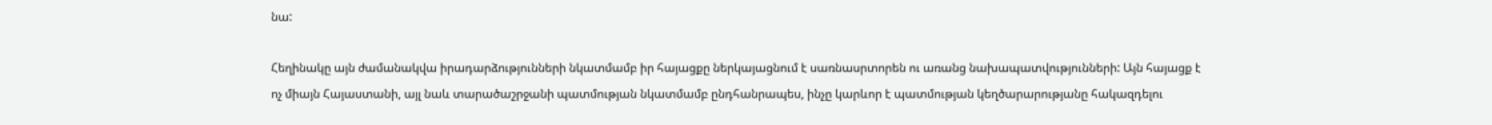նա:

Հեղինակը այն ժամանակվա իրադարձությունների նկատմամբ իր հայացքը ներկայացնում է սառնասրտորեն ու առանց նախապատվությունների: Այն հայացք է ոչ միայն Հայաստանի, այլ նաև տարածաշրջանի պատմության նկատմամբ ընդհանրապես, ինչը կարևոր է պատմության կեղծարարությանը հակազդելու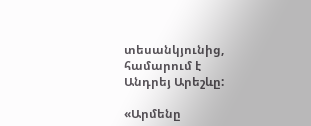տեսանկյունից, համարում է Անդրեյ Արեշևը:

«Արմենը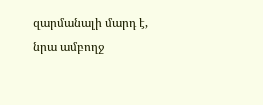զարմանալի մարդ է, նրա ամբողջ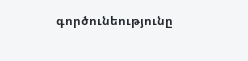գործունեությունը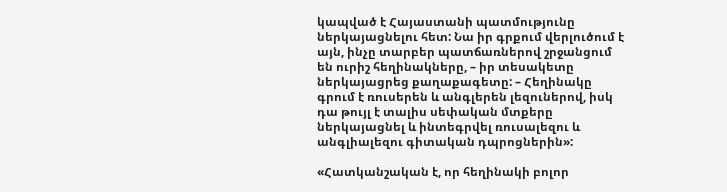կապված է Հայաստանի պատմությունը ներկայացնելու հետ: Նա իր գրքում վերլուծում է այն, ինչը տարբեր պատճառներով շրջանցում են ուրիշ հեղինակները, – իր տեսակետը ներկայացրեց քաղաքագետը: – Հեղինակը գրում է ռուսերեն և անգլերեն լեզուներով, իսկ դա թույլ է տալիս սեփական մտքերը ներկայացնել և ինտեգրվել ռուսալեզու և անգլիալեզու գիտական դպրոցներին»:

«Հատկանշական է, որ հեղինակի բոլոր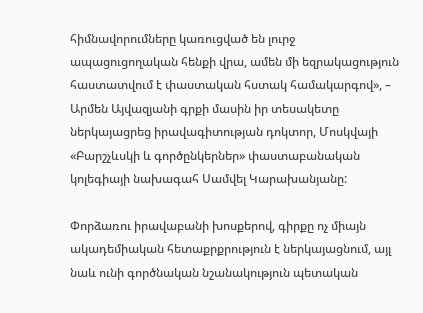հիմնավորումները կառուցված են լուրջ ապացուցողական հենքի վրա, ամեն մի եզրակացություն հաստատվում է փաստական հստակ համակարգով», – Արմեն Այվազյանի գրքի մասին իր տեսակետը ներկայացրեց իրավագիտության դոկտոր, Մոսկվայի «Բարշչևսկի և գործընկերներ» փաստաբանական կոլեգիայի նախագահ Սամվել Կարախանյանը:

Փորձառու իրավաբանի խոսքերով, գիրքը ոչ միայն ակադեմիական հետաքրքրություն է ներկայացնում, այլ նաև ունի գործնական նշանակություն պետական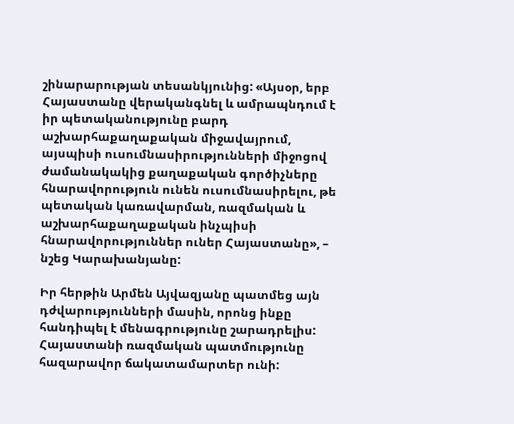շինարարության տեսանկյունից: «Այսօր, երբ Հայաստանը վերականգնել և ամրապնդում է իր պետականությունը բարդ աշխարհաքաղաքական միջավայրում, այսպիսի ուսումնասիրությունների միջոցով ժամանակակից քաղաքական գործիչները հնարավորություն ունեն ուսումնասիրելու, թե պետական կառավարման, ռազմական և աշխարհաքաղաքական ինչպիսի հնարավորություններ ուներ Հայաստանը», – նշեց Կարախանյանը:

Իր հերթին Արմեն Այվազյանը պատմեց այն դժվարությունների մասին, որոնց ինքը հանդիպել է մենագրությունը շարադրելիս: Հայաստանի ռազմական պատմությունը հազարավոր ճակատամարտեր ունի: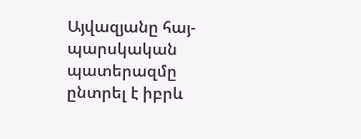Այվազյանը հայ-պարսկական պատերազմը ընտրել է իբրև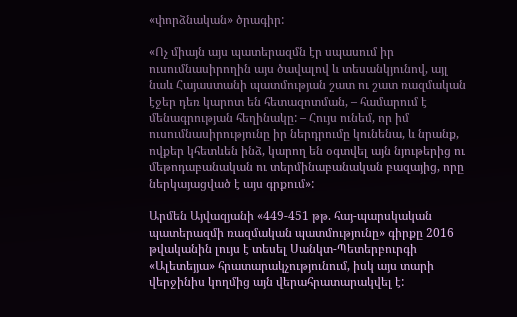«փորձնական» ծրագիր:

«Ոչ միայն այս պատերազմն էր սպասում իր ուսումնասիրողին այս ծավալով և տեսանկյունով, այլ նաև Հայաստանի պատմության շատ ու շատ ռազմական էջեր դեռ կարոտ են հետազոտման, – համարում է մենագրության հեղինակը: – Հույս ունեմ, որ իմ ուսումնասիրությունը իր ներդրումը կունենա, և նրանք, ովքեր կհետևեն ինձ, կարող են օգտվել այն նյութերից ու մեթոդաբանական ու տերմինաբանական բազայից, որը ներկայացված է այս գրքում»:

Արմեն Այվազյանի «449-451 թթ. հայ-պարսկական պատերազմի ռազմական պատմությունը» գիրքը 2016 թվականին լույս է տեսել Սանկտ-Պետերբուրգի «Ալետեյյա» հրատարակչությունում, իսկ այս տարի վերջինիս կողմից այն վերահրատարակվել է: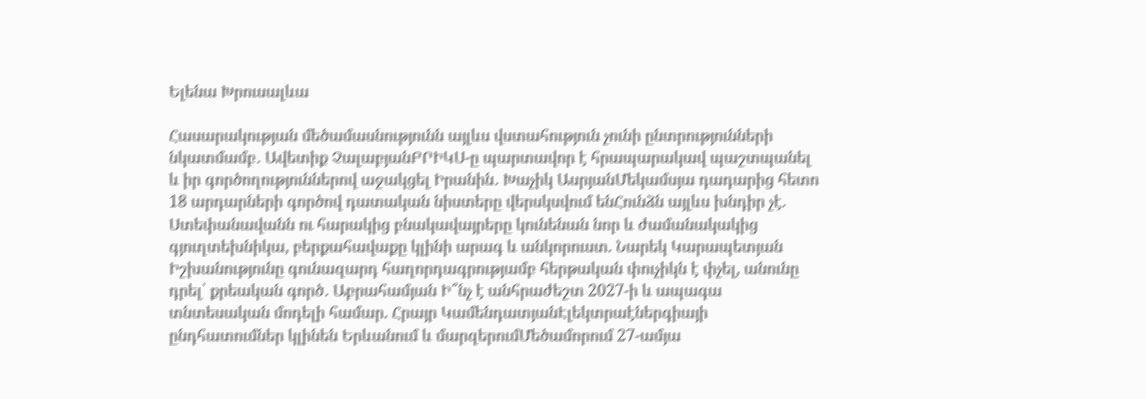Ելենա Խրուսալևա

Հասարակության մեծամասնությունն այլևս վստահություն չունի ընտրությունների նկատմամբ․ Ավետիք ՉալաբյանԲՐԻԿՍ-ը պարտավոր է հրապարակավ պաշտպանել և իր գործողություններով աջակցել Իրանին․ Խաչիկ ԱսրյանՄեկամսյա դադարից հետո 18 արդարների գործով դատական նիստերը վերսկսվում ենՀունձն այլևս խնդիր չէ. Ստեփանավանն ու հարակից բնակավայրերը կունենան նոր և ժամանակակից գյուղտեխնիկա, բերքահավաքը կլինի արագ և անկորուստ. Նարեկ Կարապետյան Իշխանությունը գունազարդ հաղորդագրությամբ հերթական փուչիկն է փչել, անունը դրել՝ քրեական գործ․ Աբրահամյան Ի՞նչ է անհրաժեշտ 2027-ի և ապագա տնտեսական մոդելի համար. Հրայր ԿամենդատյանԷլեկտրաէներգիայի ընդհատումներ կլինեն Երևանում և մարզերումՄեծամորում 27-ամյա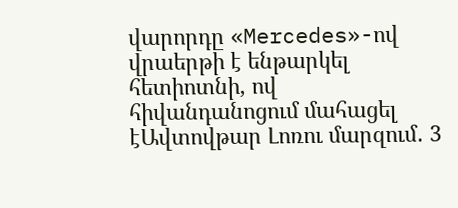վարորդը «Mercedes»-ով վրաերթի է ենթարկել հետիոտնի, ով հիվանդանոցում մահացել էԱվտովթար Լոռու մարզում․ 3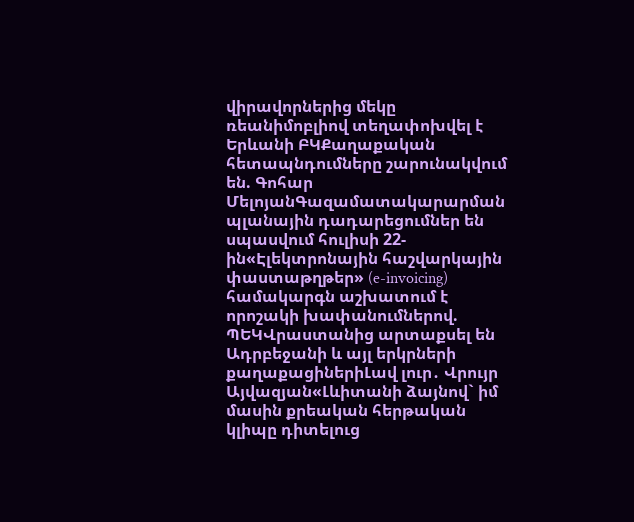վիրավորներից մեկը ռեանիմոբլիով տեղափոխվել է Երևանի ԲԿՔաղաքական հետապնդումները շարունակվում են. Գոհար ՄելոյանԳազամատակարարման պլանային դադարեցումներ են սպասվում հուլիսի 22-ին«Էլեկտրոնային հաշվարկային փաստաթղթեր» (e-invoicing) համակարգն աշխատում է որոշակի խափանումներով. ՊԵԿՎրաստանից արտաքսել են Ադրբեջանի և այլ երկրների քաղաքացիներիԼավ լուր․ Վրույր Այվազյան«Լևիտանի ձայնով` իմ մասին քրեական հերթական կլիպը դիտելուց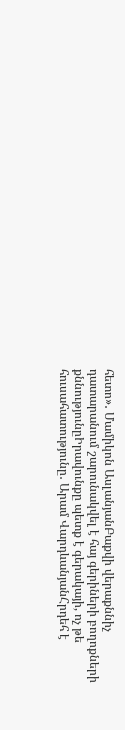հետո»․ Մամիկոն ԱսլանյանԲաքվի վերաքննիչ դատարանում շարունակվել է հայ գերիների բողոքների քննությունըԻրավունքը պետք է գերակայի, ոչ թե հուսահատությունը․ Արամ ՎարդևանյանՀրդեհ է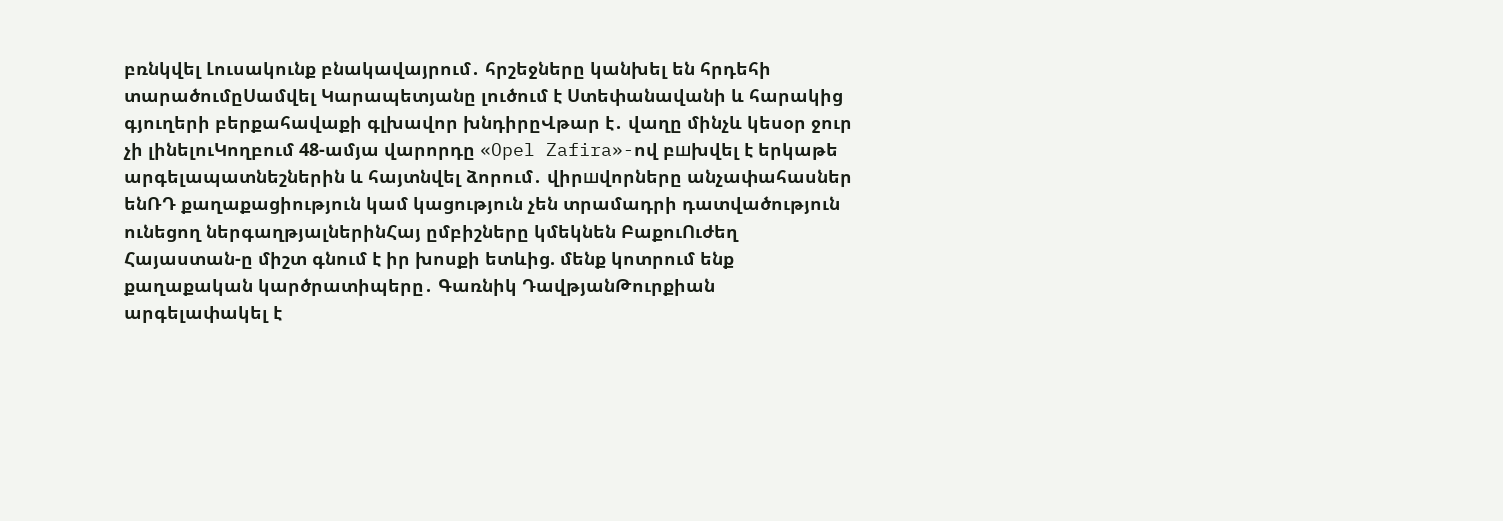բռնկվել Լուսակունք բնակավայրում․ հրշեջները կանխել են հրդեհի տարածումըՍամվել Կարապետյանը լուծում է Ստեփանավանի և հարակից գյուղերի բերքահավաքի գլխավոր խնդիրըՎթար է․ վաղը մինչև կեսօր ջուր չի լինելուԿողբում 48-ամյա վարորդը «Opel Zafira»-ով բшխվել է երկաթե արգելապատնեշներին և հայտնվել ձորում․ վիրшվորները անչափահասներ ենՌԴ քաղաքացիություն կամ կացություն չեն տրամադրի դատվածություն ունեցող ներգաղթյալներինՀայ ըմբիշները կմեկնեն ԲաքուՈւժեղ Հայաստան-ը միշտ գնում է իր խոսքի ետևից. մենք կոտրում ենք քաղաքական կարծրատիպերը․ Գառնիկ ԴավթյանԹուրքիան արգելափակել է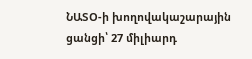ՆԱՏՕ-ի խողովակաշարային ցանցի՝ 27 միլիարդ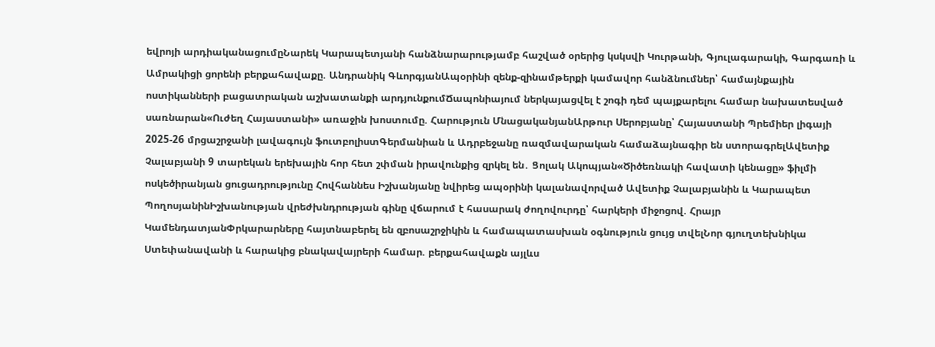եվրոյի արդիականացումըՆարեկ Կարապետյանի հանձնարարությամբ հաշված օրերից կսկսվի Կուրթանի, Գյուլագարակի, Գարգառի և Ամրակիցի ցորենի բերքահավաքը. Անդրանիկ ԳևորգյանԱպօրինի զենք-զինամթերքի կամավոր հանձնումներ՝ համայնքային ոստիկանների բացատրական աշխատանքի արդյունքումՃապոնիայում ներկայացվել է շոգի դեմ պայքարելու համար նախատեսված սառնարան«Ուժեղ Հայաստանի» առաջին խոստումը. Հարություն ՄնացականյանԱրթուր Սերոբյանը՝ Հայաստանի Պրեմիեր լիգայի 2025-26 մրցաշրջանի լավագույն ֆուտբոլիստԳերմանիան և Ադրբեջանը ռազմավարական համաձայնագիր են ստորագրելԱվետիք Չալաբյանի 9 տարեկան երեխային հոր հետ շփման իրավունքից զրկել են․ Ցոլակ Ակոպյան«Ծիծեռնակի հավատի կենացը» ֆիլմի ոսկեծիրանյան ցուցադրությունը Հովհաննես Իշխանյանը նվիրեց ապօրինի կալանավորված Ավետիք Չալաբյանին և Կարապետ ՊողոսյանինԻշխանության վրեժխնդրության գինը վճարում է հասարակ ժողովուրդը՝ հարկերի միջոցով. Հրայր ԿամենդատյանՓրկարարները հայտնաբերել են զբոսաշրջիկին և համապատասխան օգնություն ցույց տվելՆոր գյուղտեխնիկա Ստեփանավանի և հարակից բնակավայրերի համար. բերքահավաքն այլևս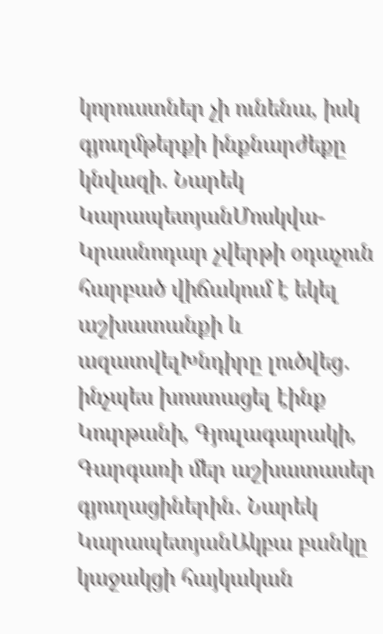կորուստներ չի ունենա, իսկ գյուղմթերքի ինքնարժեքը կնվազի․ Նարեկ ԿարապետյանՄոսկվա-Կրասնոդար չվերթի օդաչուն հարբած վիճակում է եկել աշխատանքի և ազատվելԽնդիրը լուծվեց․ ինչպես խոստացել էինք Կուրթանի, Գյուլագարակի, Գարգառի մեր աշխատասեր գյուղացիներին․ Նարեկ ԿարապետյանԱկբա բանկը կաջակցի հայկական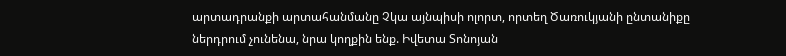արտադրանքի արտահանմանը Չկա այնպիսի ոլորտ, որտեղ Ծառուկյանի ընտանիքը ներդրում չունենա, նրա կողքին ենք. Իվետա Տոնոյան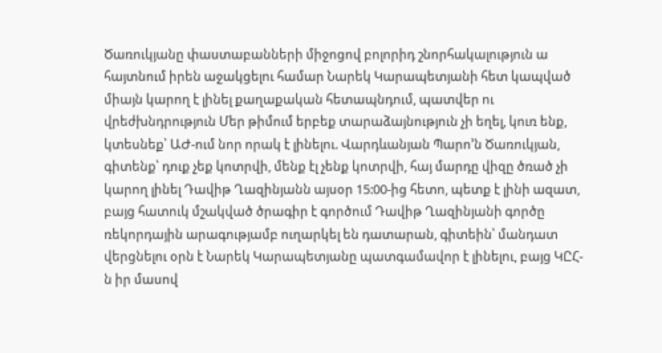Ծառուկյանը փաստաբանների միջոցով բոլորիդ շնորհակալություն ա հայտնում իրեն աջակցելու համար Նարեկ Կարապետյանի հետ կապված միայն կարող է լինել քաղաքական հետապնդում, պատվեր ու վրեժխնդրություն Մեր թիմում երբեք տարաձայնություն չի եղել, կուռ ենք, կտեսնեք՝ ԱԺ-ում նոր որակ է լինելու. Վարդևանյան Պարո’ն Ծառուկյան, գիտենք՝ դուք չեք կոտրվի, մենք էլ չենք կոտրվի, հայ մարդը վիզը ծռած չի կարող լինել Դավիթ Ղազինյանն այսօր 15:00-ից հետո, պետք է լինի ազատ, բայց հատուկ մշակված ծրագիր է գործում Դավիթ Ղազինյանի գործը ռեկորդային արագությամբ ուղարկել են դատարան, գիտեին՝ մանդատ վերցնելու օրն է Նարեկ Կարապետյանը պատգամավոր է լինելու, բայց ԿԸՀ-ն իր մասով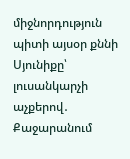միջնորդություն պիտի այսօր քննի Սյունիքը՝ լուսանկարչի աչքերով․ Քաջարանում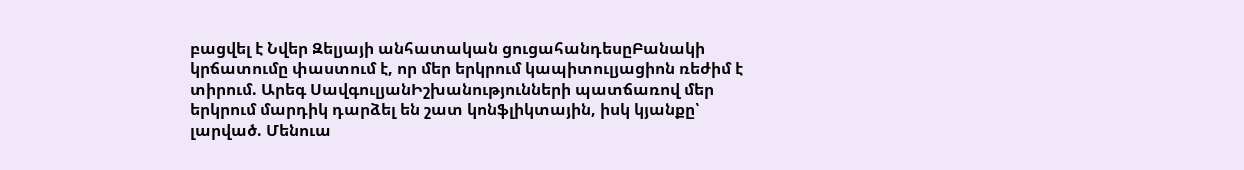բացվել է Նվեր Զելյայի անհատական ցուցահանդեսըԲանակի կրճատումը փաստում է, որ մեր երկրում կապիտուլյացիոն ռեժիմ է տիրում. Արեգ ՍավգուլյանԻշխանությունների պատճառով մեր երկրում մարդիկ դարձել են շատ կոնֆլիկտային, իսկ կյանքը՝ լարված. Մենուա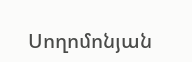Սողոմոնյան